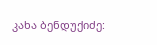კახა ბენდუქიძე: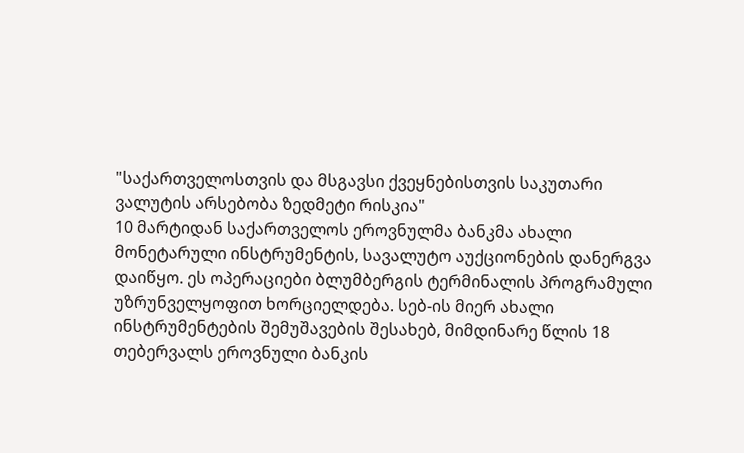"საქართველოსთვის და მსგავსი ქვეყნებისთვის საკუთარი ვალუტის არსებობა ზედმეტი რისკია"
10 მარტიდან საქართველოს ეროვნულმა ბანკმა ახალი მონეტარული ინსტრუმენტის, სავალუტო აუქციონების დანერგვა დაიწყო. ეს ოპერაციები ბლუმბერგის ტერმინალის პროგრამული უზრუნველყოფით ხორციელდება. სებ-ის მიერ ახალი ინსტრუმენტების შემუშავების შესახებ, მიმდინარე წლის 18 თებერვალს ეროვნული ბანკის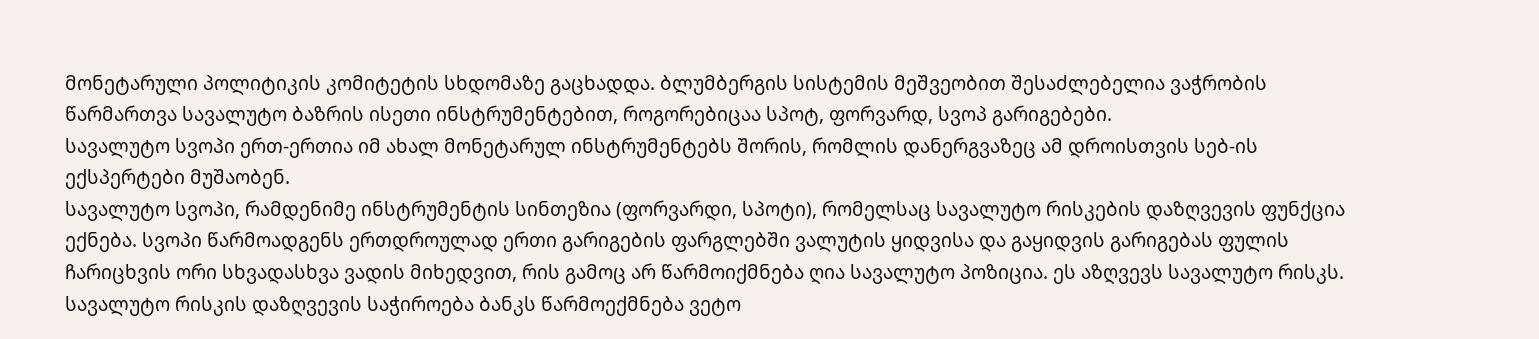მონეტარული პოლიტიკის კომიტეტის სხდომაზე გაცხადდა. ბლუმბერგის სისტემის მეშვეობით შესაძლებელია ვაჭრობის წარმართვა სავალუტო ბაზრის ისეთი ინსტრუმენტებით, როგორებიცაა სპოტ, ფორვარდ, სვოპ გარიგებები.
სავალუტო სვოპი ერთ-ერთია იმ ახალ მონეტარულ ინსტრუმენტებს შორის, რომლის დანერგვაზეც ამ დროისთვის სებ-ის ექსპერტები მუშაობენ.
სავალუტო სვოპი, რამდენიმე ინსტრუმენტის სინთეზია (ფორვარდი, სპოტი), რომელსაც სავალუტო რისკების დაზღვევის ფუნქცია ექნება. სვოპი წარმოადგენს ერთდროულად ერთი გარიგების ფარგლებში ვალუტის ყიდვისა და გაყიდვის გარიგებას ფულის ჩარიცხვის ორი სხვადასხვა ვადის მიხედვით, რის გამოც არ წარმოიქმნება ღია სავალუტო პოზიცია. ეს აზღვევს სავალუტო რისკს. სავალუტო რისკის დაზღვევის საჭიროება ბანკს წარმოექმნება ვეტო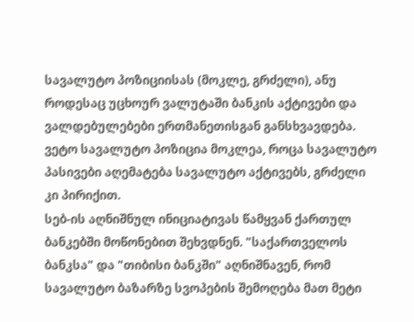სავალუტო პოზიციისას (მოკლე, გრძელი), ანუ როდესაც უცხოურ ვალუტაში ბანკის აქტივები და ვალდებულებები ერთმანეთისგან განსხვავდება. ვეტო სავალუტო პოზიცია მოკლეა, როცა სავალუტო პასივები აღემატება სავალუტო აქტივებს, გრძელი კი პირიქით.
სებ-ის აღნიშნულ ინიციატივას წამყვან ქართულ ბანკებში მოწონებით შეხვდნენ. "საქართველოს ბანკსა" და "თიბისი ბანკში" აღნიშნავენ, რომ სავალუტო ბაზარზე სვოპების შემოღება მათ მეტი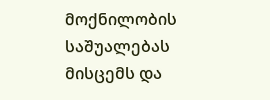მოქნილობის საშუალებას მისცემს და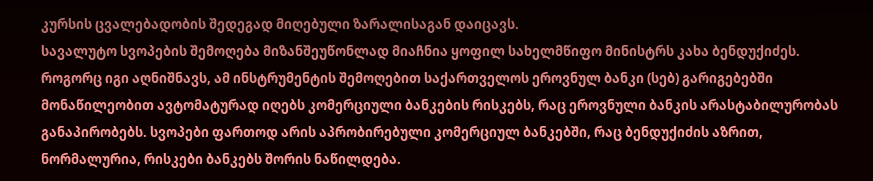კურსის ცვალებადობის შედეგად მიღებული ზარალისაგან დაიცავს.
სავალუტო სვოპების შემოღება მიზანშეუწონლად მიაჩნია ყოფილ სახელმწიფო მინისტრს კახა ბენდუქიძეს. როგორც იგი აღნიშნავს, ამ ინსტრუმენტის შემოღებით საქართველოს ეროვნულ ბანკი (სებ) გარიგებებში მონაწილეობით ავტომატურად იღებს კომერციული ბანკების რისკებს, რაც ეროვნული ბანკის არასტაბილურობას განაპირობებს. სვოპები ფართოდ არის აპრობირებული კომერციულ ბანკებში, რაც ბენდუქიძის აზრით, ნორმალურია, რისკები ბანკებს შორის ნაწილდება.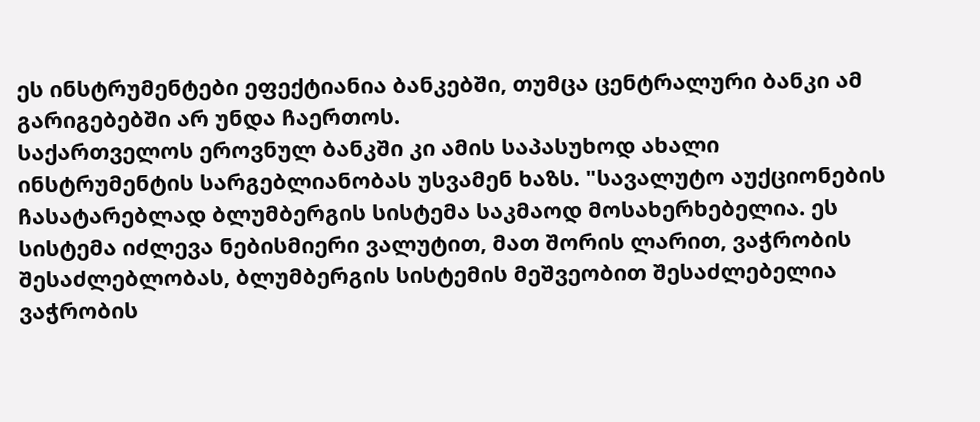ეს ინსტრუმენტები ეფექტიანია ბანკებში, თუმცა ცენტრალური ბანკი ამ გარიგებებში არ უნდა ჩაერთოს.
საქართველოს ეროვნულ ბანკში კი ამის საპასუხოდ ახალი ინსტრუმენტის სარგებლიანობას უსვამენ ხაზს. "სავალუტო აუქციონების ჩასატარებლად ბლუმბერგის სისტემა საკმაოდ მოსახერხებელია. ეს სისტემა იძლევა ნებისმიერი ვალუტით, მათ შორის ლარით, ვაჭრობის შესაძლებლობას, ბლუმბერგის სისტემის მეშვეობით შესაძლებელია ვაჭრობის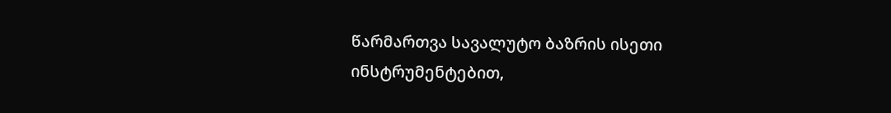წარმართვა სავალუტო ბაზრის ისეთი ინსტრუმენტებით,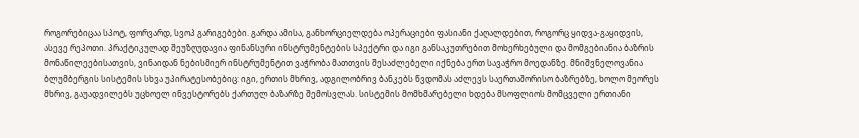როგორებიცაა სპოტ, ფორვარდ, სვოპ გარიგებები. გარდა ამისა, განხორციელდება ოპერაციები ფასიანი ქაღალდებით, როგორც ყიდვა-გაყიდვის, ასევე რეპოთი. პრაქტიკულად შეუზღუდავია ფინანსური ინსტრუმენტების სპექტრი და იგი განსაკუთრებით მოხერხებული და მომგებიანია ბაზრის მონაწილეებისათვის, ვინაიდან ნებისმიერ ინსტრუმენტით ვაჭრობა მათთვის შესაძლებელი იქნება ერთ სავაჭრო მოედანზე. მნიშვნელოვანია ბლუმბერგის სისტემის სხვა უპირატესობებიც: იგი, ერთის მხრივ, ადგილობრივ ბანკებს წვდომას აძლევს საერთაშორისო ბაზრებზე, ხოლო მეორეს მხრივ, გაუადვილებს უცხოელ ინვესტორებს ქართულ ბაზარზე შემოსვლას. სისტემის მომხმარებელი ხდება მსოფლიოს მომცველი ერთიანი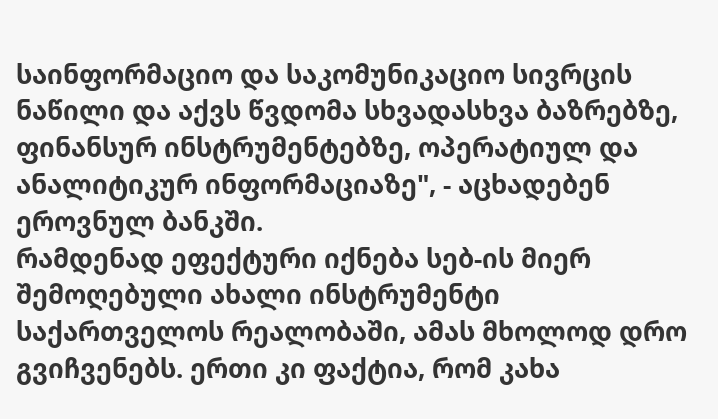საინფორმაციო და საკომუნიკაციო სივრცის ნაწილი და აქვს წვდომა სხვადასხვა ბაზრებზე, ფინანსურ ინსტრუმენტებზე, ოპერატიულ და ანალიტიკურ ინფორმაციაზე", - აცხადებენ ეროვნულ ბანკში.
რამდენად ეფექტური იქნება სებ-ის მიერ შემოღებული ახალი ინსტრუმენტი საქართველოს რეალობაში, ამას მხოლოდ დრო გვიჩვენებს. ერთი კი ფაქტია, რომ კახა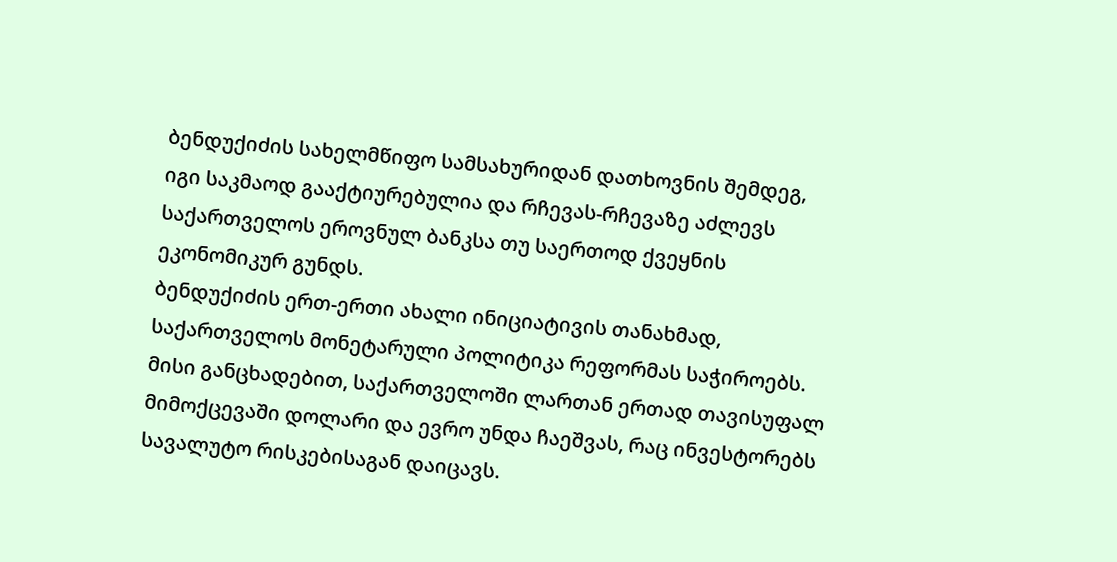ბენდუქიძის სახელმწიფო სამსახურიდან დათხოვნის შემდეგ, იგი საკმაოდ გააქტიურებულია და რჩევას-რჩევაზე აძლევს საქართველოს ეროვნულ ბანკსა თუ საერთოდ ქვეყნის ეკონომიკურ გუნდს.
ბენდუქიძის ერთ-ერთი ახალი ინიციატივის თანახმად, საქართველოს მონეტარული პოლიტიკა რეფორმას საჭიროებს. მისი განცხადებით, საქართველოში ლართან ერთად თავისუფალ მიმოქცევაში დოლარი და ევრო უნდა ჩაეშვას, რაც ინვესტორებს სავალუტო რისკებისაგან დაიცავს.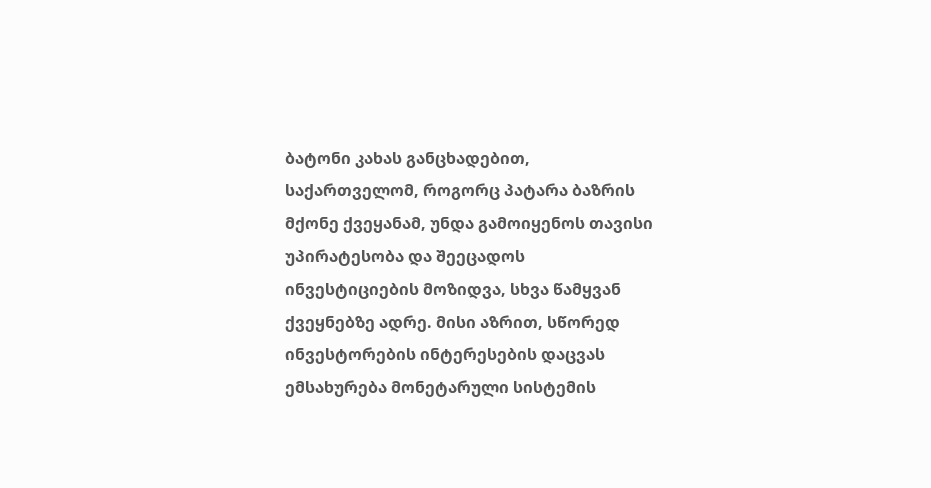ბატონი კახას განცხადებით, საქართველომ, როგორც პატარა ბაზრის მქონე ქვეყანამ, უნდა გამოიყენოს თავისი უპირატესობა და შეეცადოს ინვესტიციების მოზიდვა, სხვა წამყვან ქვეყნებზე ადრე. მისი აზრით, სწორედ ინვესტორების ინტერესების დაცვას ემსახურება მონეტარული სისტემის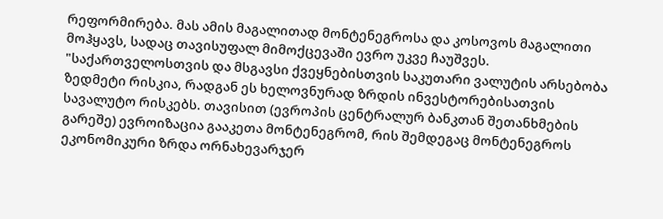რეფორმირება. მას ამის მაგალითად მონტენეგროსა და კოსოვოს მაგალითი მოჰყავს, სადაც თავისუფალ მიმოქცევაში ევრო უკვე ჩაუშვეს.
"საქართველოსთვის და მსგავსი ქვეყნებისთვის საკუთარი ვალუტის არსებობა ზედმეტი რისკია, რადგან ეს ხელოვნურად ზრდის ინვესტორებისათვის სავალუტო რისკებს. თავისით (ევროპის ცენტრალურ ბანკთან შეთანხმების გარეშე) ევროიზაცია გააკეთა მონტენეგრომ, რის შემდეგაც მონტენეგროს ეკონომიკური ზრდა ორნახევარჯერ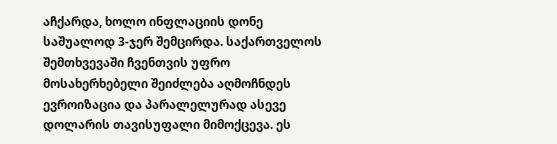აჩქარდა, ხოლო ინფლაციის დონე საშუალოდ 3-ჯერ შემცირდა. საქართველოს შემთხვევაში ჩვენთვის უფრო მოსახერხებელი შეიძლება აღმოჩნდეს ევროიზაცია და პარალელურად ასევე დოლარის თავისუფალი მიმოქცევა. ეს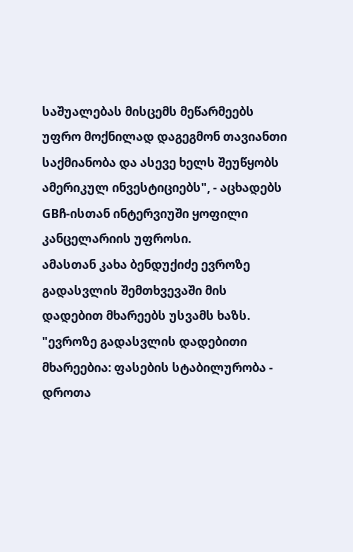საშუალებას მისცემს მეწარმეებს უფრო მოქნილად დაგეგმონ თავიანთი საქმიანობა და ასევე ხელს შეუწყობს ამერიკულ ინვესტიციებს", - აცხადებს GBჩ-ისთან ინტერვიუში ყოფილი კანცელარიის უფროსი.
ამასთან კახა ბენდუქიძე ევროზე გადასვლის შემთხვევაში მის დადებით მხარეებს უსვამს ხაზს. "ევროზე გადასვლის დადებითი მხარეებია: ფასების სტაბილურობა - დროთა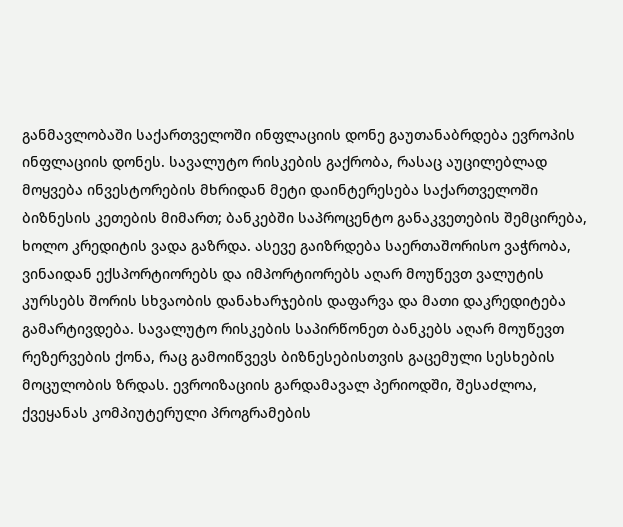განმავლობაში საქართველოში ინფლაციის დონე გაუთანაბრდება ევროპის ინფლაციის დონეს. სავალუტო რისკების გაქრობა, რასაც აუცილებლად მოყვება ინვესტორების მხრიდან მეტი დაინტერესება საქართველოში ბიზნესის კეთების მიმართ; ბანკებში საპროცენტო განაკვეთების შემცირება, ხოლო კრედიტის ვადა გაზრდა. ასევე გაიზრდება საერთაშორისო ვაჭრობა, ვინაიდან ექსპორტიორებს და იმპორტიორებს აღარ მოუწევთ ვალუტის კურსებს შორის სხვაობის დანახარჯების დაფარვა და მათი დაკრედიტება გამარტივდება. სავალუტო რისკების საპირწონეთ ბანკებს აღარ მოუწევთ რეზერვების ქონა, რაც გამოიწვევს ბიზნესებისთვის გაცემული სესხების მოცულობის ზრდას. ევროიზაციის გარდამავალ პერიოდში, შესაძლოა, ქვეყანას კომპიუტერული პროგრამების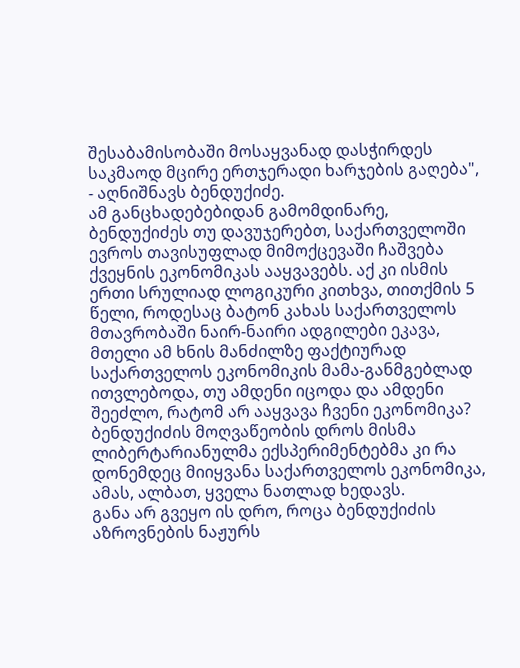შესაბამისობაში მოსაყვანად დასჭირდეს საკმაოდ მცირე ერთჯერადი ხარჯების გაღება", - აღნიშნავს ბენდუქიძე.
ამ განცხადებებიდან გამომდინარე, ბენდუქიძეს თუ დავუჯერებთ, საქართველოში ევროს თავისუფლად მიმოქცევაში ჩაშვება ქვეყნის ეკონომიკას ააყვავებს. აქ კი ისმის ერთი სრულიად ლოგიკური კითხვა, თითქმის 5 წელი, როდესაც ბატონ კახას საქართველოს მთავრობაში ნაირ-ნაირი ადგილები ეკავა, მთელი ამ ხნის მანძილზე ფაქტიურად საქართველოს ეკონომიკის მამა-განმგებლად ითვლებოდა, თუ ამდენი იცოდა და ამდენი შეეძლო, რატომ არ ააყვავა ჩვენი ეკონომიკა?
ბენდუქიძის მოღვაწეობის დროს მისმა ლიბერტარიანულმა ექსპერიმენტებმა კი რა დონემდეც მიიყვანა საქართველოს ეკონომიკა, ამას, ალბათ, ყველა ნათლად ხედავს.
განა არ გვეყო ის დრო, როცა ბენდუქიძის აზროვნების ნაჟურს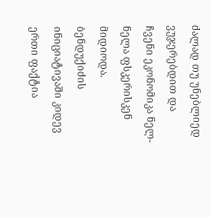ძალად თუ უნებლიედ ვუჯერებდით და ჩვენი ეკონომიკა ნელ-ნელა ფსკერისკენ მიდიოდა.
ბენდუქიძის ინიციატივაში კიდევ ერთი ფაქტია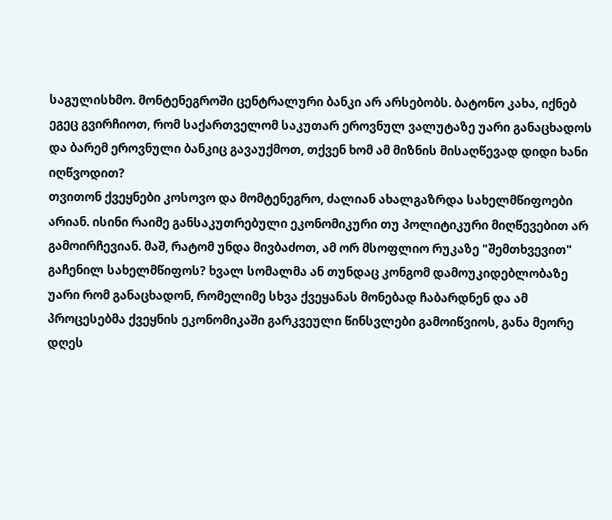საგულისხმო. მონტენეგროში ცენტრალური ბანკი არ არსებობს. ბატონო კახა, იქნებ ეგეც გვირჩიოთ, რომ საქართველომ საკუთარ ეროვნულ ვალუტაზე უარი განაცხადოს და ბარემ ეროვნული ბანკიც გავაუქმოთ, თქვენ ხომ ამ მიზნის მისაღწევად დიდი ხანი იღწვოდით?
თვითონ ქვეყნები კოსოვო და მომტენეგრო, ძალიან ახალგაზრდა სახელმწიფოები არიან. ისინი რაიმე განსაკუთრებული ეკონომიკური თუ პოლიტიკური მიღწევებით არ გამოირჩევიან. მაშ, რატომ უნდა მივბაძოთ, ამ ორ მსოფლიო რუკაზე "შემთხვევით" გაჩენილ სახელმწიფოს? ხვალ სომალმა ან თუნდაც კონგომ დამოუკიდებლობაზე უარი რომ განაცხადონ, რომელიმე სხვა ქვეყანას მონებად ჩაბარდნენ და ამ პროცესებმა ქვეყნის ეკონომიკაში გარკვეული წინსვლები გამოიწვიოს, განა მეორე დღეს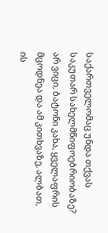საქართველომაც უნდა თქვას საკუთარ სახელმწიფოებრიობაზე? არ ვიცი, ბატონი კახა, ყველაფრის მცოდნეა და ამ კითხვაზე, ალბათ, ის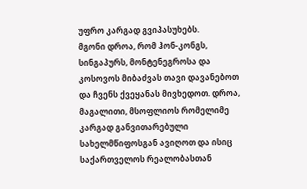უფრო კარგად გვიპასუხებს.
მგონი დროა, რომ ჰონ-კონგს, სინგაპურს, მონტენეგროსა და კოსოვოს მიბაძვას თავი დავანებოთ და ჩვენს ქვეყანას მივხედოთ. დროა, მაგალითი, მსოფლიოს რომელიმე კარგად განვითარებული სახელმწიფოსგან ავიღოთ და ისიც საქართველოს რეალობასთან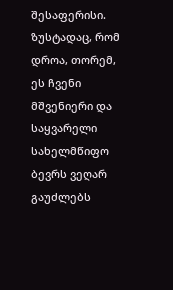შესაფერისი. ზუსტადაც, რომ დროა, თორემ, ეს ჩვენი მშვენიერი და საყვარელი სახელმწიფო ბევრს ვეღარ გაუძლებს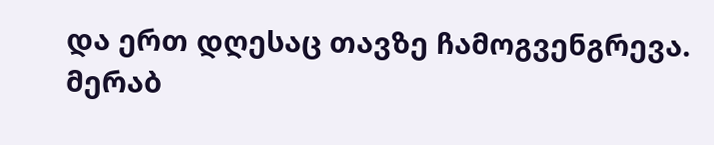და ერთ დღესაც თავზე ჩამოგვენგრევა.
მერაბ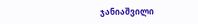ჯანიაშვილი